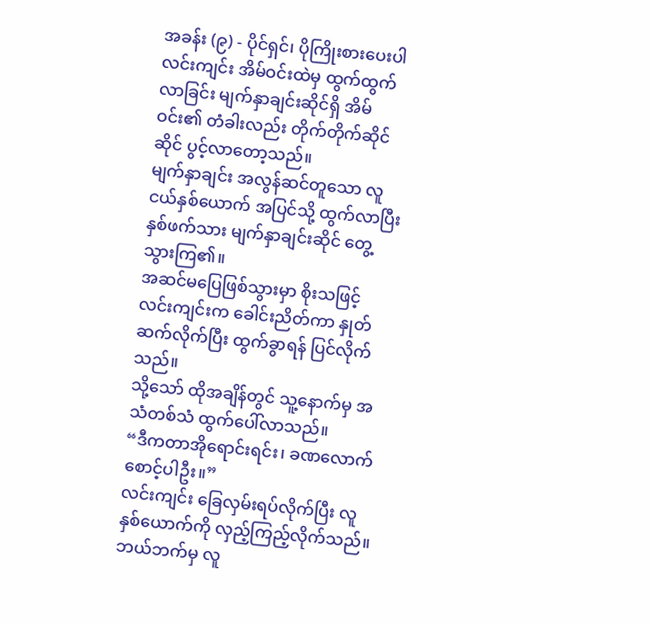အခန်း (၉) - ပိုင်ရှင်၊ ပိုကြိုးစားပေးပါ
လင်းကျင်း အိမ်ဝင်းထဲမှ ထွက်ထွက်လာခြင်း မျက်နှာချင်းဆိုင်ရှိ အိမ်ဝင်း၏ တံခါးလည်း တိုက်တိုက်ဆိုင်ဆိုင် ပွင့်လာတော့သည်။
မျက်နှာချင်း အလွန်ဆင်တူသော လူငယ်နှစ်ယောက် အပြင်သို့ ထွက်လာပြီး နှစ်ဖက်သား မျက်နှာချင်းဆိုင် တွေ့သွားကြ၏။
အဆင်မပြေဖြစ်သွားမှာ စိုးသဖြင့် လင်းကျင်းက ခေါင်းညိတ်ကာ နှုတ်ဆက်လိုက်ပြီး ထွက်ခွာရန် ပြင်လိုက်သည်။
သို့သော် ထိုအချိန်တွင် သူ့နောက်မှ အသံတစ်သံ ထွက်ပေါ်လာသည်။
“ဒီကတာအိုရောင်းရင်း၊ ခဏလောက် စောင့်ပါဦး။”
လင်းကျင်း ခြေလှမ်းရပ်လိုက်ပြီး လူနှစ်ယောက်ကို လှည့်ကြည့်လိုက်သည်။ ဘယ်ဘက်မှ လူ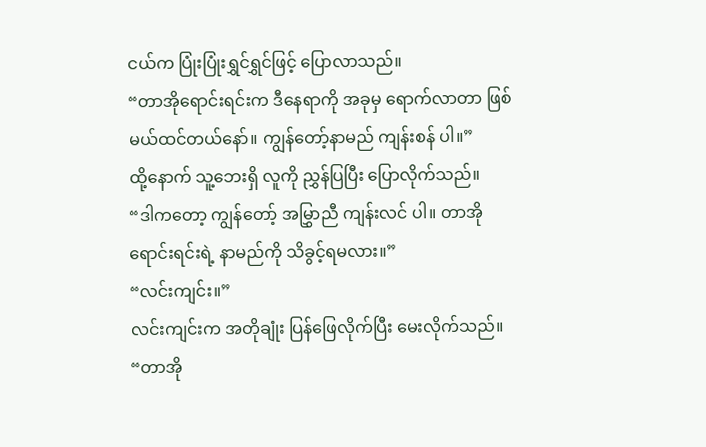ငယ်က ပြုံးပြုံးရွှင်ရွှင်ဖြင့် ပြောလာသည်။
“တာအိုရောင်းရင်းက ဒီနေရာကို အခုမှ ရောက်လာတာ ဖြစ်မယ်ထင်တယ်နော်။ ကျွန်တော့်နာမည် ကျန်းစန် ပါ။”
ထို့နောက် သူ့ဘေးရှိ လူကို ညွှန်ပြပြီး ပြောလိုက်သည်။
“ဒါကတော့ ကျွန်တော့် အမြွှာညီ ကျန်းလင် ပါ။ တာအိုရောင်းရင်းရဲ့ နာမည်ကို သိခွင့်ရမလား။”
“လင်းကျင်း။”
လင်းကျင်းက အတိုချုံး ပြန်ဖြေလိုက်ပြီး မေးလိုက်သည်။
“တာအို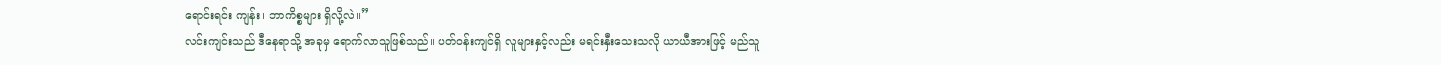ရောင်းရင်း ကျန်း၊ ဘာကိစ္စများ ရှိလို့လဲ။”
လင်းကျင်းသည် ဒီနေရာသို့ အခုမှ ရောက်လာသူဖြစ်သည်။ ပတ်ဝန်းကျင်ရှိ လူများနှင့်လည်း မရင်းနှီးသေးသလို ယာယီအားဖြင့် မည်သူ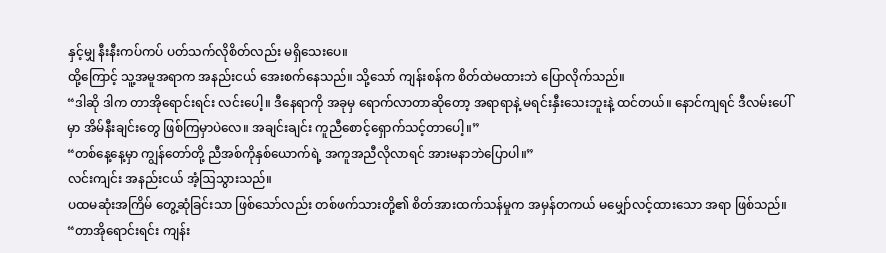နှင့်မျှ နီးနီးကပ်ကပ် ပတ်သက်လိုစိတ်လည်း မရှိသေးပေ။
ထို့ကြောင့် သူ့အမူအရာက အနည်းငယ် အေးစက်နေသည်။ သို့သော် ကျန်းစန်က စိတ်ထဲမထားဘဲ ပြောလိုက်သည်။
“ဒါဆို ဒါက တာအိုရောင်းရင်း လင်းပေါ့။ ဒီနေရာကို အခုမှ ရောက်လာတာဆိုတော့ အရာရာနဲ့ မရင်းနှီးသေးဘူးနဲ့ ထင်တယ်။ နောင်ကျရင် ဒီလမ်းပေါ်မှာ အိမ်နီးချင်းတွေ ဖြစ်ကြမှာပဲလေ။ အချင်းချင်း ကူညီစောင့်ရှောက်သင့်တာပေါ့။”
“တစ်နေ့နေ့မှာ ကျွန်တော်တို့ ညီအစ်ကိုနှစ်ယောက်ရဲ့ အကူအညီလိုလာရင် အားမနာဘဲပြောပါ။”
လင်းကျင်း အနည်းငယ် အံ့ဩသွားသည်။
ပထမဆုံးအကြိမ် တွေ့ဆုံခြင်းသာ ဖြစ်သော်လည်း တစ်ဖက်သားတို့၏ စိတ်အားထက်သန်မှုက အမှန်တကယ် မမျှော်လင့်ထားသော အရာ ဖြစ်သည်။
“တာအိုရောင်းရင်း ကျန်း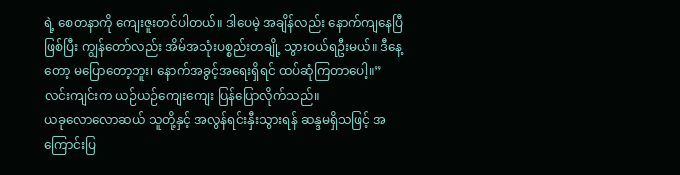ရဲ့ စေတနာကို ကျေးဇူးတင်ပါတယ်။ ဒါပေမဲ့ အချိန်လည်း နောက်ကျနေပြီဖြစ်ပြီး ကျွန်တော်လည်း အိမ်အသုံးပစ္စည်းတချို့ သွားဝယ်ရဦးမယ်။ ဒီနေ့တော့ မပြောတော့ဘူး၊ နောက်အခွင့်အရေးရှိရင် ထပ်ဆုံကြတာပေါ့။”
လင်းကျင်းက ယဉ်ယဉ်ကျေးကျေး ပြန်ပြောလိုက်သည်။
ယခုလောလောဆယ် သူတို့နှင့် အလွန်ရင်းနှီးသွားရန် ဆန္ဒမရှိသဖြင့် အကြောင်းပြ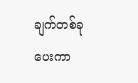ချက်တစ်ခု ပေးကာ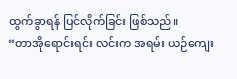ထွက်ခွာရန် ပြင်လိုက်ခြင်း ဖြစ်သည်။
“တာအိုရောင်းရင်း လင်းက အရမ်း ယဉ်ကျေး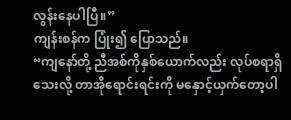လွန်းနေပါပြီ။”
ကျန်းစန်က ပြုံး၍ ပြောသည်။
“ကျနော်တို့ ညီအစ်ကိုနှစ်ယောက်လည်း လုပ်စရာရှိသေးလို့ တာအိုရောင်းရင်းကို မနှောင့်ယှက်တော့ပါ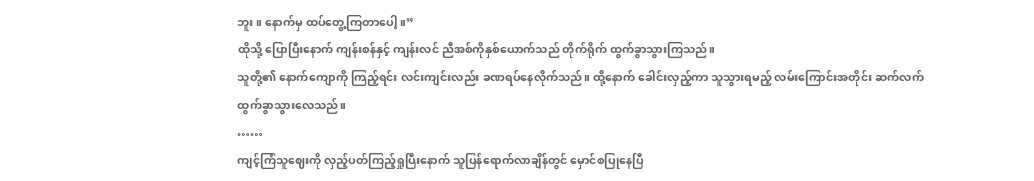ဘူး။ နောက်မှ ထပ်တွေ့ကြတာပေါ့။”
ထိုသို့ ပြောပြီးနောက် ကျန်းစန်နှင့် ကျန်းလင် ညီအစ်ကိုနှစ်ယောက်သည် တိုက်ရိုက် ထွက်ခွာသွားကြသည်။
သူတို့၏ နောက်ကျောကို ကြည့်ရင်း လင်းကျင်းလည်း ခဏရပ်နေလိုက်သည်။ ထို့နောက် ခေါင်းလှည့်ကာ သူသွားရမည့် လမ်းကြောင်းအတိုင်း ဆက်လက် ထွက်ခွာသွားလေသည်။
……
ကျင့်ကြံသူဈေးကို လှည့်ပတ်ကြည့်ရှုပြီးနောက် သူပြန်ရောက်လာချိန်တွင် မှောင်စပြုနေပြီ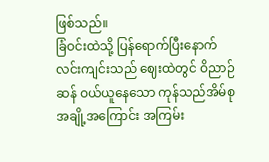ဖြစ်သည်။
ခြံဝင်းထဲသို့ ပြန်ရောက်ပြီးနောက် လင်းကျင်းသည် ဈေးထဲတွင် ဝိညာဉ်ဆန် ဝယ်ယူနေသော ကုန်သည်အိမ်စုအချို့အကြောင်း အကြမ်း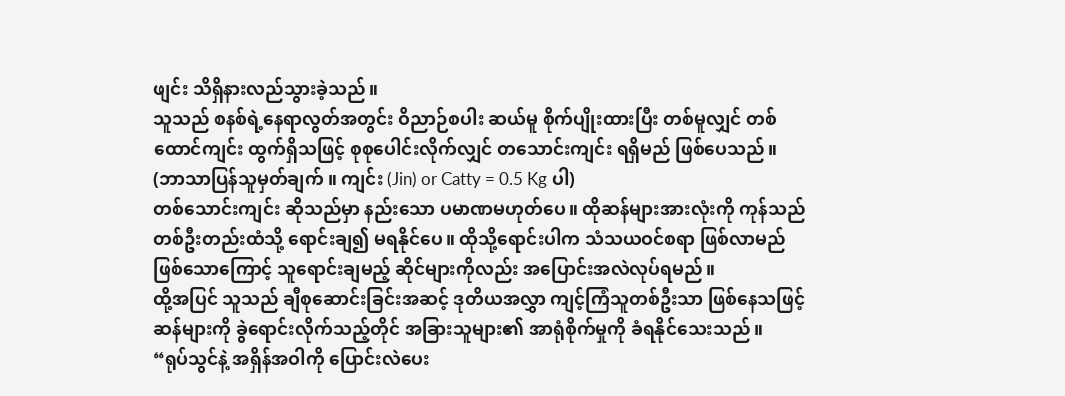ဖျင်း သိရှိနားလည်သွားခဲ့သည်။
သူသည် စနစ်ရဲ့နေရာလွတ်အတွင်း ဝိညာဉ်စပါး ဆယ်မူ စိုက်ပျိုးထားပြီး တစ်မူလျှင် တစ်ထောင်ကျင်း ထွက်ရှိသဖြင့် စုစုပေါင်းလိုက်လျှင် တသောင်းကျင်း ရရှိမည် ဖြစ်ပေသည်။
(ဘာသာပြန်သူမှတ်ချက် ။ ကျင်း (Jin) or Catty = 0.5 Kg ပါ)
တစ်သောင်းကျင်း ဆိုသည်မှာ နည်းသော ပမာဏမဟုတ်ပေ။ ထိုဆန်များအားလုံးကို ကုန်သည်တစ်ဦးတည်းထံသို့ ရောင်းချ၍ မရနိုင်ပေ။ ထိုသို့ရောင်းပါက သံသယဝင်စရာ ဖြစ်လာမည်ဖြစ်သောကြောင့် သူရောင်းချမည့် ဆိုင်များကိုလည်း အပြောင်းအလဲလုပ်ရမည်။
ထို့အပြင် သူသည် ချီစုဆောင်းခြင်းအဆင့် ဒုတိယအလွှာ ကျင့်ကြံသူတစ်ဦးသာ ဖြစ်နေသဖြင့် ဆန်များကို ခွဲရောင်းလိုက်သည့်တိုင် အခြားသူများ၏ အာရုံစိုက်မှုကို ခံရနိုင်သေးသည်။
“ရုပ်သွင်နဲ့ အရှိန်အဝါကို ပြောင်းလဲပေး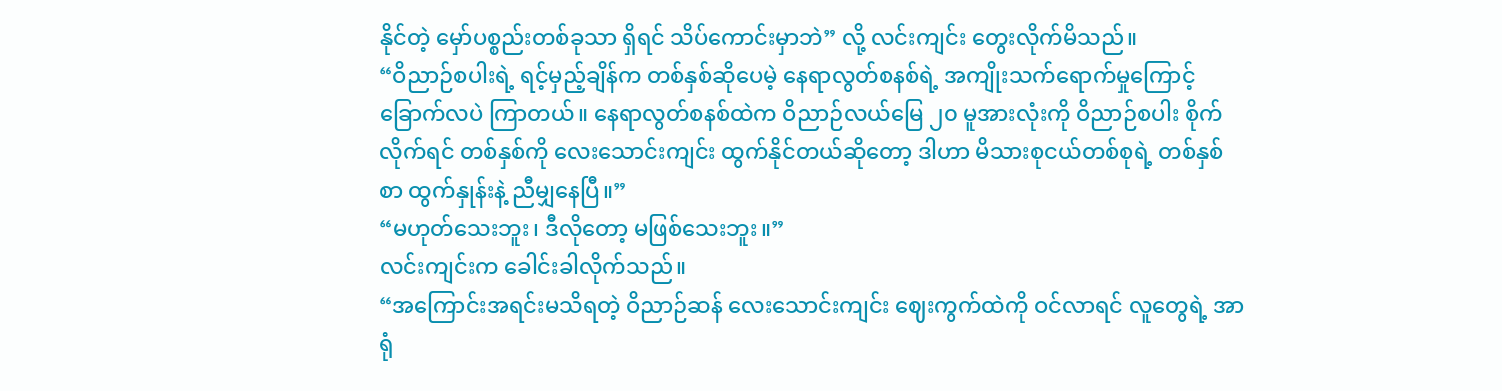နိုင်တဲ့ မှော်ပစ္စည်းတစ်ခုသာ ရှိရင် သိပ်ကောင်းမှာဘဲ” လို့ လင်းကျင်း တွေးလိုက်မိသည်။
“ဝိညာဉ်စပါးရဲ့ ရင့်မှည့်ချိန်က တစ်နှစ်ဆိုပေမဲ့ နေရာလွတ်စနစ်ရဲ့ အကျိုးသက်ရောက်မှုကြောင့် ခြောက်လပဲ ကြာတယ်။ နေရာလွတ်စနစ်ထဲက ဝိညာဉ်လယ်မြေ ၂၀ မူအားလုံးကို ဝိညာဉ်စပါး စိုက်လိုက်ရင် တစ်နှစ်ကို လေးသောင်းကျင်း ထွက်နိုင်တယ်ဆိုတော့ ဒါဟာ မိသားစုငယ်တစ်စုရဲ့ တစ်နှစ်စာ ထွက်နှုန်းနဲ့ ညီမျှနေပြီ။”
“မဟုတ်သေးဘူး၊ ဒီလိုတော့ မဖြစ်သေးဘူး။”
လင်းကျင်းက ခေါင်းခါလိုက်သည်။
“အကြောင်းအရင်းမသိရတဲ့ ဝိညာဉ်ဆန် လေးသောင်းကျင်း ဈေးကွက်ထဲကို ဝင်လာရင် လူတွေရဲ့ အာရုံ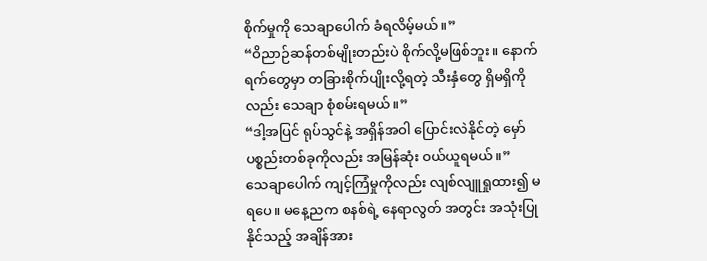စိုက်မှုကို သေချာပေါက် ခံရလိမ့်မယ်။”
“ဝိညာဉ်ဆန်တစ်မျိုးတည်းပဲ စိုက်လို့မဖြစ်ဘူး။ နောက်ရက်တွေမှာ တခြားစိုက်ပျိုးလို့ရတဲ့ သီးနှံတွေ ရှိမရှိကိုလည်း သေချာ စုံစမ်းရမယ်။”
“ဒါ့အပြင် ရုပ်သွင်နဲ့ အရှိန်အဝါ ပြောင်းလဲနိုင်တဲ့ မှော်ပစ္စည်းတစ်ခုကိုလည်း အမြန်ဆုံး ဝယ်ယူရမယ်။”
သေချာပေါက် ကျင့်ကြံမှုကိုလည်း လျစ်လျူရှုထား၍ မရပေ။ မနေ့ညက စနစ်ရဲ့ နေရာလွတ် အတွင်း အသုံးပြုနိုင်သည့် အချိန်အား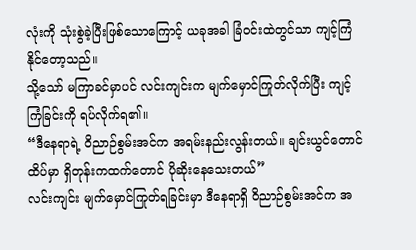လုံးကို သုံးစွဲခဲ့ပြီးဖြစ်သောကြောင့် ယခုအခါ ခြံဝင်းထဲတွင်သာ ကျင့်ကြံနိုင်တော့သည်။
သို့သော် မကြာခင်မှာပင် လင်းကျင်းက မျက်မှောင်ကြုတ်လိုက်ပြီး ကျင့်ကြံခြင်းကို ရပ်လိုက်ရ၏။
“ဒီနေရာရဲ့ ဝိညာဉ်စွမ်းအင်က အရမ်းနည်းလွန်းတယ်။ ချင်းယွင်တောင်ထိပ်မှာ ရှိတုန်းကထက်တောင် ပိုဆိုးနေသေးတယ်”
လင်းကျင်း မျက်မှောင်ကြုတ်ရခြင်းမှာ ဒီနေရာရှိ ဝိညာဉ်စွမ်းအင်က အ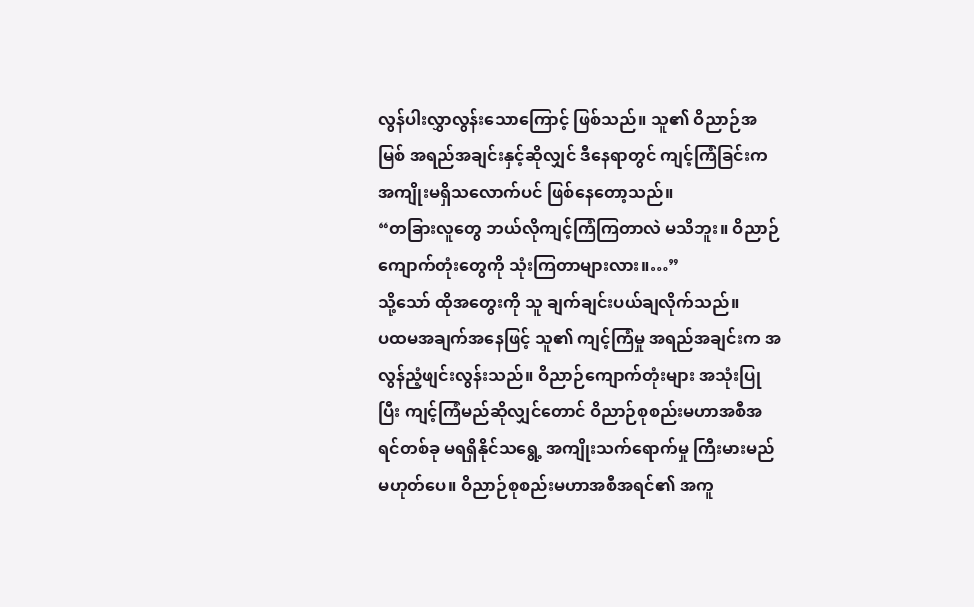လွန်ပါးလွှာလွန်းသောကြောင့် ဖြစ်သည်။ သူ၏ ဝိညာဉ်အမြစ် အရည်အချင်းနှင့်ဆိုလျှင် ဒီနေရာတွင် ကျင့်ကြံခြင်းက အကျိုးမရှိသလောက်ပင် ဖြစ်နေတော့သည်။
“တခြားလူတွေ ဘယ်လိုကျင့်ကြံကြတာလဲ မသိဘူး။ ဝိညာဉ်ကျောက်တုံးတွေကို သုံးကြတာများလား။…”
သို့သော် ထိုအတွေးကို သူ ချက်ချင်းပယ်ချလိုက်သည်။
ပထမအချက်အနေဖြင့် သူ၏ ကျင့်ကြံမှု အရည်အချင်းက အလွန်ညံ့ဖျင်းလွန်းသည်။ ဝိညာဉ်ကျောက်တုံးများ အသုံးပြုပြီး ကျင့်ကြံမည်ဆိုလျှင်တောင် ဝိညာဉ်စုစည်းမဟာအစီအရင်တစ်ခု မရရှိနိုင်သရွေ့ အကျိုးသက်ရောက်မှု ကြီးမားမည်မဟုတ်ပေ။ ဝိညာဉ်စုစည်းမဟာအစီအရင်၏ အကူ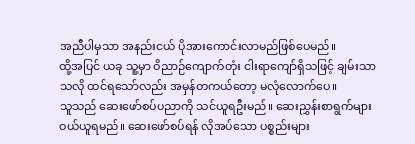အညီပါမှသာ အနည်းငယ် ပိုအားကောင်းလာမည်ဖြစ်ပေမည်။
ထို့အပြင် ယခု သူ့မှာ ဝိညာဉ်ကျောက်တုံး ငါးရာကျော်ရှိသဖြင့် ချမ်းသာသလို ထင်ရသော်လည်း အမှန်တကယ်တော့ မလုံလောက်ပေ။
သူသည် ဆေးဖော်စပ်ပညာကို သင်ယူရဦးမည်။ ဆေးညွှန်းစာရွက်များ ဝယ်ယူရမည်။ ဆေးဖော်စပ်ရန် လိုအပ်သော ပစ္စည်းများ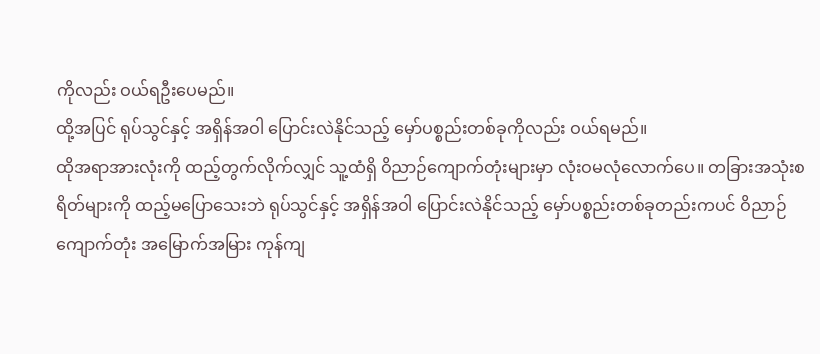ကိုလည်း ဝယ်ရဦးပေမည်။
ထို့အပြင် ရုပ်သွင်နှင့် အရှိန်အဝါ ပြောင်းလဲနိုင်သည့် မှော်ပစ္စည်းတစ်ခုကိုလည်း ဝယ်ရမည်။
ထိုအရာအားလုံးကို ထည့်တွက်လိုက်လျှင် သူ့ထံရှိ ဝိညာဉ်ကျောက်တုံးများမှာ လုံးဝမလုံလောက်ပေ။ တခြားအသုံးစရိတ်များကို ထည့်မပြောသေးဘဲ ရုပ်သွင်နှင့် အရှိန်အဝါ ပြောင်းလဲနိုင်သည့် မှော်ပစ္စည်းတစ်ခုတည်းကပင် ဝိညာဉ်ကျောက်တုံး အမြောက်အမြား ကုန်ကျ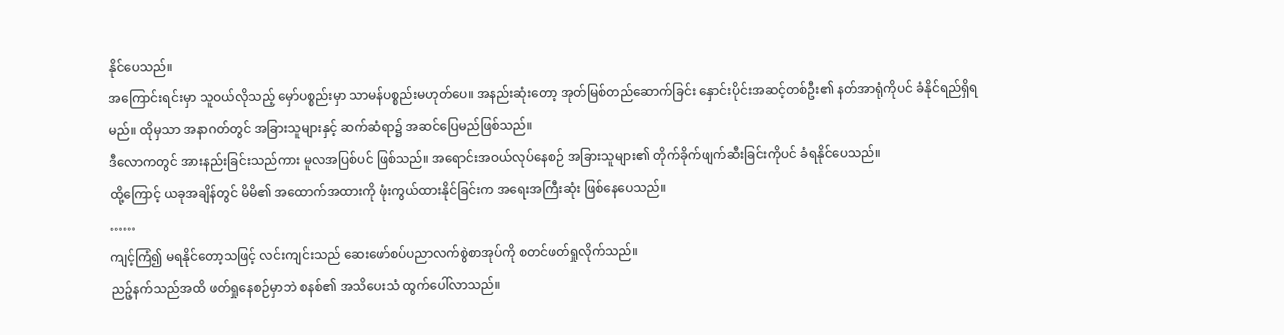နိုင်ပေသည်။
အကြောင်းရင်းမှာ သူဝယ်လိုသည့် မှော်ပစ္စည်းမှာ သာမန်ပစ္စည်းမဟုတ်ပေ။ အနည်းဆုံးတော့ အုတ်မြစ်တည်ဆောက်ခြင်း နှောင်းပိုင်းအဆင့်တစ်ဦး၏ နတ်အာရုံကိုပင် ခံနိုင်ရည်ရှိရမည်။ ထိုမှသာ အနာဂတ်တွင် အခြားသူများနှင့် ဆက်ဆံရာ၌ အဆင်ပြေမည်ဖြစ်သည်။
ဒီလောကတွင် အားနည်းခြင်းသည်ကား မူလအပြစ်ပင် ဖြစ်သည်။ အရောင်းအဝယ်လုပ်နေစဉ် အခြားသူများ၏ တိုက်ခိုက်ဖျက်ဆီးခြင်းကိုပင် ခံရနိုင်ပေသည်။
ထို့ကြောင့် ယခုအချိန်တွင် မိမိ၏ အထောက်အထားကို ဖုံးကွယ်ထားနိုင်ခြင်းက အရေးအကြီးဆုံး ဖြစ်နေပေသည်။
……
ကျင့်ကြံ၍ မရနိုင်တော့သဖြင့် လင်းကျင်းသည် ဆေးဖော်စပ်ပညာလက်စွဲစာအုပ်ကို စတင်ဖတ်ရှုလိုက်သည်။
ညဉ့်နက်သည်အထိ ဖတ်ရှုနေစဉ်မှာဘဲ စနစ်၏ အသိပေးသံ ထွက်ပေါ်လာသည်။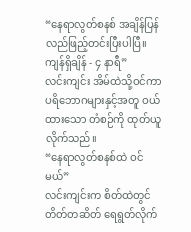“နေရာလွတ်စနစ် အချိန်ပြန်လည်ဖြည့်တင်းပြီးပါပြီ။ ကျန်ရှိချိန် - ၄ နာရီ”
လင်းကျင်း အိမ်ထဲသို့ဝင်ကာ ပရိဘောဂများနှင့်အတူ ဝယ်ထားသော တံစဉ်ကို ထုတ်ယူလိုက်သည်။
“နေရာလွတ်စနစ်ထဲ ဝင်မယ်”
လင်းကျင်းက စိတ်ထဲတွင် တိတ်တဆိတ် ရေရွတ်လိုက်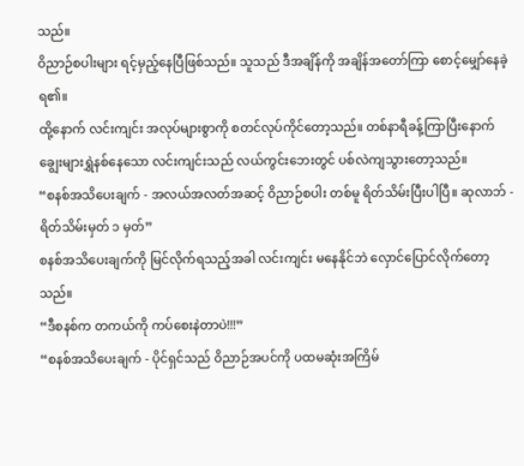သည်။
ဝိညာဉ်စပါးများ ရင့်မှည့်နေပြီဖြစ်သည်။ သူသည် ဒီအချိန်ကို အချိန်အတော်ကြာ စောင့်မျှော်နေခဲ့ရ၏။
ထို့နောက် လင်းကျင်း အလုပ်များစွာကို စတင်လုပ်ကိုင်တော့သည်။ တစ်နာရီခန့်ကြာပြီးနောက် ချွေးများရွှဲနစ်နေသော လင်းကျင်းသည် လယ်ကွင်းဘေးတွင် ပစ်လဲကျသွားတော့သည်။
“စနစ်အသိပေးချက် - အလယ်အလတ်အဆင့် ဝိညာဉ်စပါး တစ်မူ ရိတ်သိမ်းပြီးပါပြီ။ ဆုလာဘ် - ရိတ်သိမ်းမှတ် ၁ မှတ်”
စနစ်အသိပေးချက်ကို မြင်လိုက်ရသည့်အခါ လင်းကျင်း မနေနိုင်ဘဲ လှောင်ပြောင်လိုက်တော့သည်။
“ဒီစနစ်က တကယ်ကို ကပ်စေးနဲတာပဲ!!!”
“စနစ်အသိပေးချက် - ပိုင်ရှင်သည် ဝိညာဉ်အပင်ကို ပထမဆုံးအကြိမ်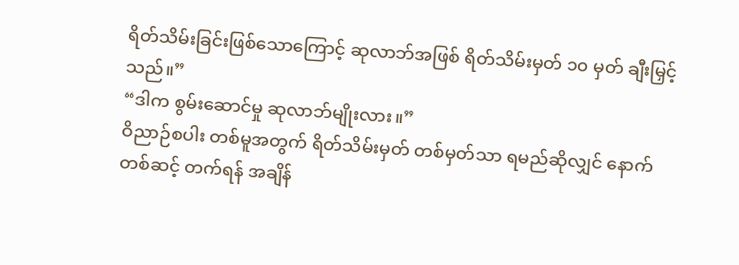ရိတ်သိမ်းခြင်းဖြစ်သောကြောင့် ဆုလာဘ်အဖြစ် ရိတ်သိမ်းမှတ် ၁၀ မှတ် ချီးမြှင့်သည်။”
“ဒါက စွမ်းဆောင်မှု ဆုလာဘ်မျိုးလား။”
ဝိညာဉ်စပါး တစ်မူအတွက် ရိတ်သိမ်းမှတ် တစ်မှတ်သာ ရမည်ဆိုလျှင် နောက်တစ်ဆင့် တက်ရန် အချိန်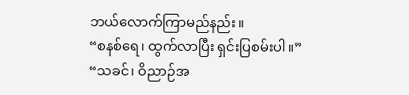ဘယ်လောက်ကြာမည်နည်း။
“စနစ်ရေ၊ ထွက်လာပြီး ရှင်းပြစမ်းပါ။”
“သခင်၊ ဝိညာဉ်အ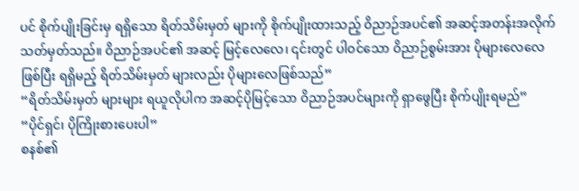ပင် စိုက်ပျိုးခြင်းမှ ရရှိသော ရိတ်သိမ်းမှတ် များကို စိုက်ပျိုးထားသည့် ဝိညာဉ်အပင်၏ အဆင့်အတန်းအလိုက် သတ်မှတ်သည်။ ဝိညာဉ်အပင်၏ အဆင့် မြင့်လေလေ၊ ၎င်းတွင် ပါဝင်သော ဝိညာဉ်စွမ်းအား ပိုများလေလေဖြစ်ပြီး ရရှိမည့် ရိတ်သိမ်းမှတ် များလည်း ပိုများလေဖြစ်သည်”
“ရိတ်သိမ်းမှတ် များများ ရယူလိုပါက အဆင့်ပိုမြင့်သော ဝိညာဉ်အပင်များကို ရှာဖွေပြီး စိုက်ပျိုးရမည်”
“ပိုင်ရှင်၊ ပိုကြိုးစားပေးပါ”
စနစ်၏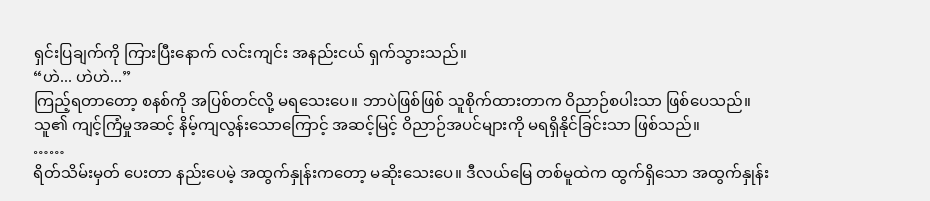ရှင်းပြချက်ကို ကြားပြီးနောက် လင်းကျင်း အနည်းငယ် ရှက်သွားသည်။
“ဟဲ... ဟဲဟဲ...”
ကြည့်ရတာတော့ စနစ်ကို အပြစ်တင်လို့ မရသေးပေ။ ဘာပဲဖြစ်ဖြစ် သူစိုက်ထားတာက ဝိညာဉ်စပါးသာ ဖြစ်ပေသည်။
သူ၏ ကျင့်ကြံမှုအဆင့် နိမ့်ကျလွန်းသောကြောင့် အဆင့်မြင့် ဝိညာဉ်အပင်များကို မရရှိနိုင်ခြင်းသာ ဖြစ်သည်။
……
ရိတ်သိမ်းမှတ် ပေးတာ နည်းပေမဲ့ အထွက်နှုန်းကတော့ မဆိုးသေးပေ။ ဒီလယ်မြေ တစ်မူထဲက ထွက်ရှိသော အထွက်နှုန်း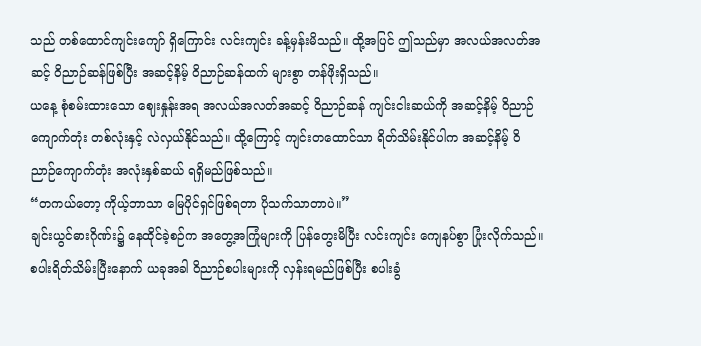သည် တစ်ထောင်ကျင်းကျော် ရှိကြောင်း လင်းကျင်း ခန့်မှန်းမိသည်။ ထို့အပြင် ဤသည်မှာ အလယ်အလတ်အဆင့် ဝိညာဉ်ဆန်ဖြစ်ပြီး အဆင့်နိမ့် ဝိညာဉ်ဆန်ထက် များစွာ တန်ဖိုးရှိသည်။
ယနေ့ စုံစမ်းထားသော ဈေးနှုန်းအရ အလယ်အလတ်အဆင့် ဝိညာဉ်ဆန် ကျင်းငါးဆယ်ကို အဆင့်နိမ့် ဝိညာဉ်ကျောက်တုံး တစ်လုံးနှင့် လဲလှယ်နိုင်သည်။ ထို့ကြောင့် ကျင်းတထောင်သာ ရိတ်သိမ်းနိုင်ပါက အဆင့်နိမ့် ဝိညာဉ်ကျောက်တုံး အလုံးနှစ်ဆယ် ရရှိမည်ဖြစ်သည်။
“တကယ်တော့ ကိုယ့်ဘာသာ မြေပိုင်ရှင်ဖြစ်ရတာ ပိုသက်သာတာပဲ။”
ချင်းယွင်ဓားဂိုဏ်း၌ နေထိုင်ခဲ့စဉ်က အတွေ့အကြုံများကို ပြန်တွေးမိပြီး လင်းကျင်း ကျေနပ်စွာ ပြုံးလိုက်သည်။
စပါးရိတ်သိမ်းပြီးနောက် ယခုအခါ ဝိညာဉ်စပါးများကို လှန်းရမည်ဖြစ်ပြီး စပါးခွံ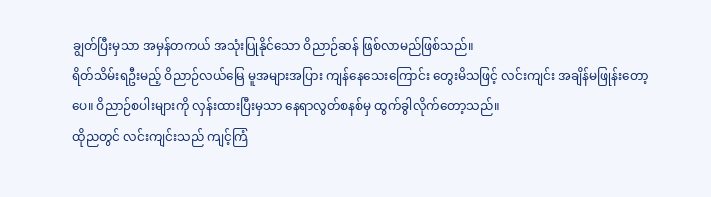ချွတ်ပြီးမှသာ အမှန်တကယ် အသုံးပြုနိုင်သော ဝိညာဉ်ဆန် ဖြစ်လာမည်ဖြစ်သည်။
ရိတ်သိမ်းရဦးမည့် ဝိညာဉ်လယ်မြေ မူအများအပြား ကျန်နေသေးကြောင်း တွေးမိသဖြင့် လင်းကျင်း အချိန်မဖြုန်းတော့ပေ။ ဝိညာဉ်စပါးများကို လှန်းထားပြီးမှသာ နေရာလွတ်စနစ်မှ ထွက်ခွါလိုက်တော့သည်။
ထိုညတွင် လင်းကျင်းသည် ကျင့်ကြံ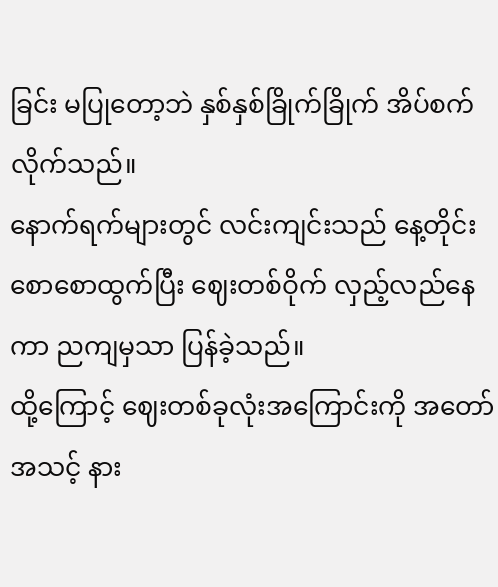ခြင်း မပြုတော့ဘဲ နှစ်နှစ်ခြိုက်ခြိုက် အိပ်စက်လိုက်သည်။
နောက်ရက်များတွင် လင်းကျင်းသည် နေ့တိုင်း စောစောထွက်ပြီး ဈေးတစ်ဝိုက် လှည့်လည်နေကာ ညကျမှသာ ပြန်ခဲ့သည်။
ထို့ကြောင့် ဈေးတစ်ခုလုံးအကြောင်းကို အတော်အသင့် နား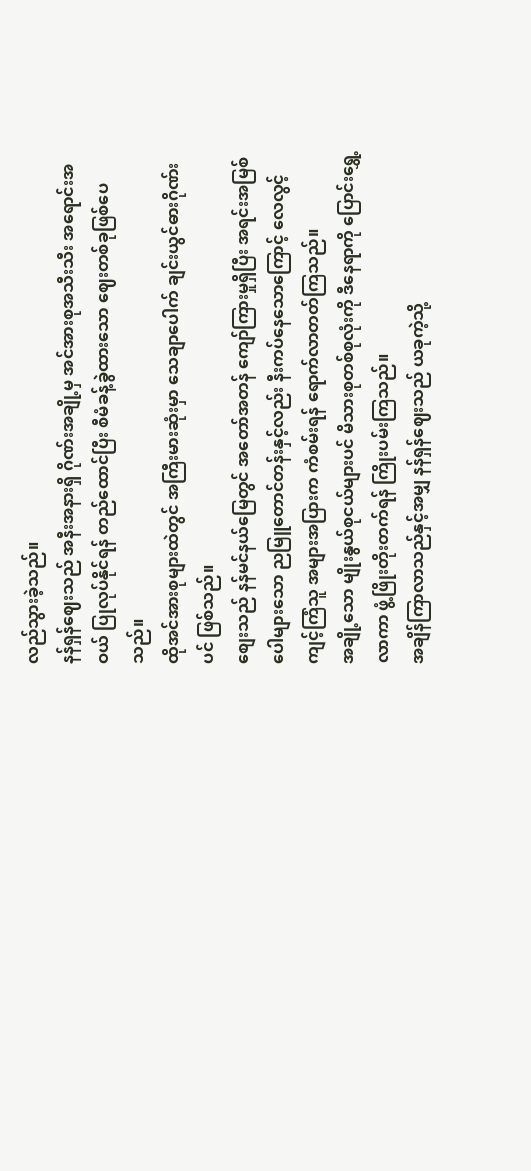လည်သွားခဲ့သည်။
နန်ရှန်ဈေးသည် အနီးအနားရှိ ဂိုဏ်းအချို့မှ အင်အားစုအသီးသီး အရောင်းအဝယ် ပြုလုပ်နိုင်ရန် တည်ထောင်ပြီး စီမံခန့်ခွဲထားသော ဈေးတစ်ခုဖြစ်ပေသည်။
ထိုအင်အားစုများထဲတွင် အကြီးမားဆုံးမှာ သေချာပေါက် ချင်းယွင်ဓားဂိုဏ်းပင် ဖြစ်သည်။
စျေးသည် နန်မင်နယ်မြေတွင် အတော်အတန် ကျော်ကြားမှုရှိပြီး အရင်းအမြစ်ပေါများသော ညမြူတောင်တန်းနှင့်လည်း နီးကပ်နေသောကြောင့် လေလွင့်ကျင့်ကြံသူ အများအပြားက ကံစမ်းရန် ရောက်လာတတ်ကြသည်။
အချို့သော မျိုးနွယ်စုငယ်များပင် မိသားစုတစ်စုလုံးကို ဒီနေရာကို ပြောင်းရွှေ့လာကာ ဖွံ့ဖြိုးတိုးတက်ရန် ကြိုးပမ်းကြသည်။
အချိန်ကြာလာသည်နှင့်အမျှ နန်ရှန်ဈေးသည် ယခုကဲ့သို့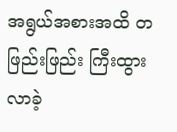အရွယ်အစားအထိ တဖြည်းဖြည်း ကြီးထွားလာခဲ့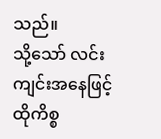သည်။
သို့သော် လင်းကျင်းအနေဖြင့် ထိုကိစ္စ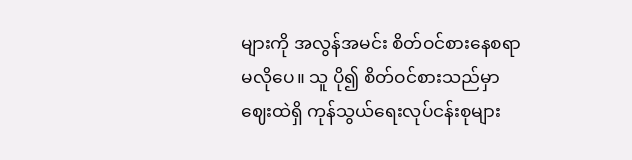များကို အလွန်အမင်း စိတ်ဝင်စားနေစရာ မလိုပေ။ သူ ပို၍ စိတ်ဝင်စားသည်မှာ ဈေးထဲရှိ ကုန်သွယ်ရေးလုပ်ငန်းစုများ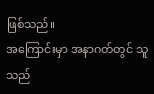ဖြစ်သည်။
အကြောင်းမှာ အနာဂတ်တွင် သူသည်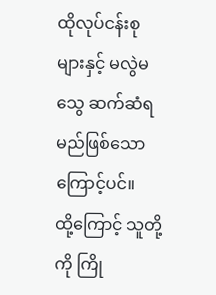ထိုလုပ်ငန်းစုများနှင့် မလွဲမသွေ ဆက်ဆံရမည်ဖြစ်သောကြောင့်ပင်။
ထို့ကြောင့် သူတို့ကို ကြို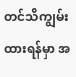တင်သိကျွမ်းထားရန်မှာ အ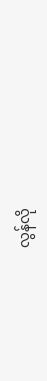လွန်လို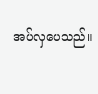အပ်လှပေသည်။